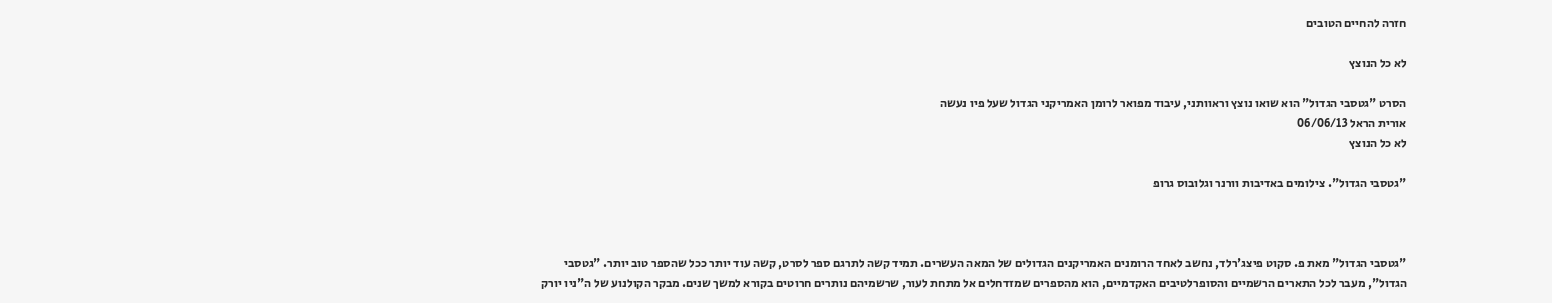חזרה להחיים הטובים

לא כל הנוצץ

הסרט "גטסבי הגדול" הוא שואו נוצץ וראוותני, עיבוד מפואר לרומן האמריקני הגדול שעל פיו נעשה
אורית הראל 06/06/13
לא כל הנוצץ

"גטסבי הגדול". צילומים באדיבות וורנר וגלובוס גרופ



"גטסבי הגדול" מאת פ. סקוט פיצג'רלד, נחשב לאחד הרומנים האמריקנים הגדולים של המאה העשרים. תמיד קשה לתרגם ספר לסרט, קשה עוד יותר ככל שהספר טוב יותר. "גטסבי הגדול", מעבר לכל התארים הרשמיים והסופרלטיבים האקדמיים, הוא מהספרים שמזדחלים אל מתחת לעור, שרשמיהם נותרים חרוטים בקורא למשך שנים. מבקר הקולנוע של ה"ניו יורק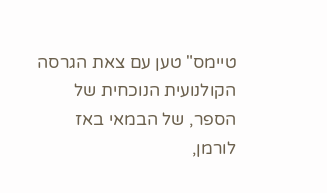טיימס" טען עם צאת הגרסה הקולנועית הנוכחית של הספר, של הבמאי באז לורמן,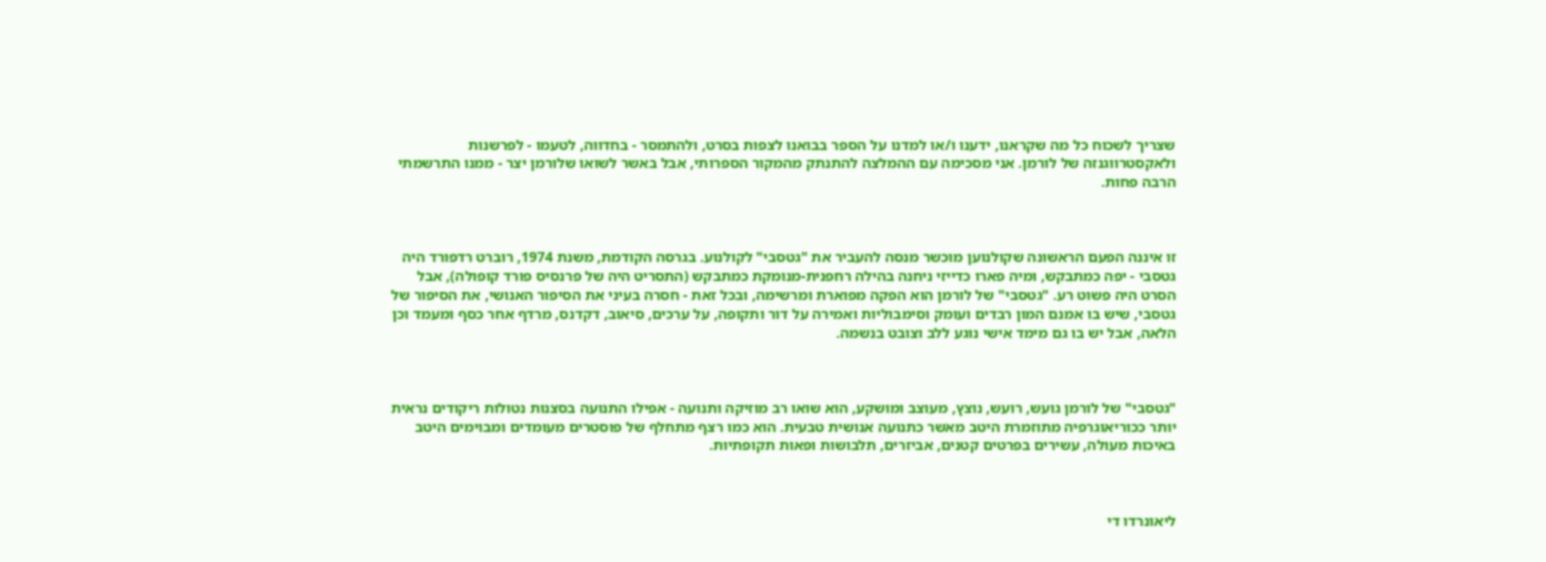שצריך לשכוח כל מה שקראנו, ידענו ו/או למדנו על הספר בבואנו לצפות בסרט, ולהתמסר - בחדווה, לטעמו - לפרשנות ולאקסטרווגנזה של לורמן. אני מסכימה עם ההמלצה להתנתק מהמקור הספרותי, אבל באשר לשואו שלורמן יצר - ממנו התרשמתי הרבה פחות.



זו איננה הפעם הראשונה שקולנוען מוכשר מנסה להעביר את "גטסבי" לקולנוע. בגרסה הקודמת, משנת 1974, רוברט רדפורד היה גטסבי - יפה כמתבקש, ומיה פארו כדייזי ניחנה בהילה רחפנית-מנומקת כמתבקש (התסריט היה של פרנסיס פורד קופולה), אבל הסרט היה פשוט רע. "גטסבי" של לורמן הוא הפקה מפוארת ומרשימה, ובכל זאת - חסרה בעיני את הסיפור האנושי, את הסיפור של גטסבי, שיש בו אמנם המון רבדים ועומק וסימבוליות ואמירה על דור ותקופה, על ערכים, סיאוב, דקדנס, מרדף אחר כסף ומעמד וכן הלאה, אבל יש בו גם מימד אישי נוגע ללב וצובט בנשמה.



"גטסבי" של לורמן גועש, רועש, נוצץ, מעוצב ומושקע, הוא שואו רב מוזיקה ותנועה - אפילו התנועה בסצנות נטולות ריקודים נראית יותר ככוריאוגרפיה מתוזמרת היטב מאשר כתנועה אנושית טבעית. הוא כמו רצף מתחלף של פוסטרים מעומדים ומבוימים היטב באיכות מעולה, עשירים בפרטים קטנים, אביזרים, תלבושות ופאות תקופתיות.



ליאונרדו די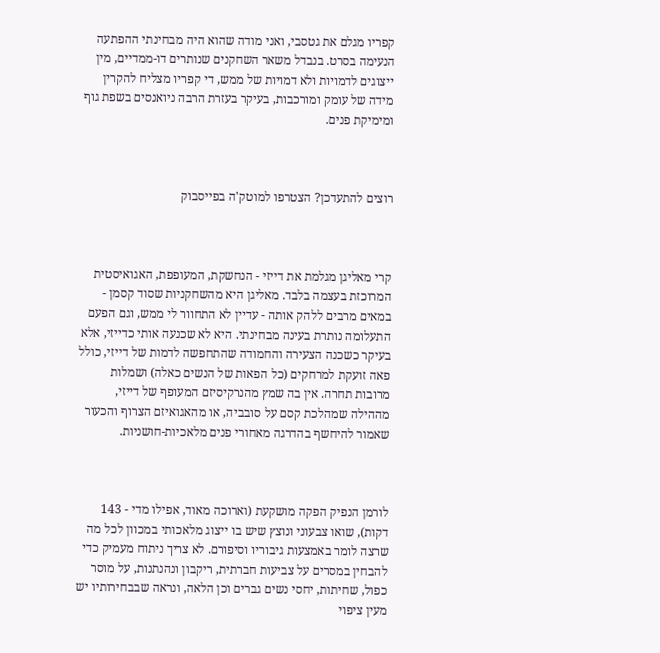קפריו מגלם את גטסבי, ואני מודה שהוא היה מבחינתי ההפתעה הנעימה בסרט. בנבדל משאר השחקנים שנותרים דו-ממדיים, מין ייצוגים לדמויות ולא דמויות של ממש, די קפריו מצליח להקרין מידה של עומק ומורכבות, בעיקר בעזרת הרבה ניואנסים בשפת גוף ומימיקת פנים.



רוצים להתעדכן? הצטרפו למוטק'ה בפייסבוק



קרי מאליגן מגלמת את דייזי - הנחשקת, המעופפת, האגואיסטית המרוכזת בעצמה בלבד. מאליגן היא מהשחקניות שסוד קסמן - במאים מרבים ללהק אותה - עדיין לא התחוור לי ממש, וגם הפעם התעלומה נותרת בעינה מבחינתי. היא לא שכנעה אותי כדייזי, אלא בעיקר כשכנה הצעירה והחמודה שהתחפשה לדמות של דייזי, כולל פאה זועקת למרחקים (כל הפאות של הנשים כאלה) ושמלות מרובות תחרה. אין בה שמץ מהנרקיסיזם המעופף של דייזי, מההילה שמהלכת קסם על סובביה, או מהאגואיזם הצרוף והכעור שאמור להיחשף בהדרגה מאחורי פנים מלאכיות-חושניות.



לורמן הנפיק הפקה מושקעת (וארוכה מאוד, אפילו מדי - 143 דקות), שואו צבעוני ונוצץ שיש בו ייצוג מלאכותי במכוון לכל מה שרצה לומר באמצעות גיבוריו וסיפורם. לא צריך ניתוח מעמיק כדי להבחין במסרים על צביעות חברתית, ריקבון ונהנתנות, על מוסר כפול, שחיתות, יחסי נשים גברים וכן הלאה, ונראה שבבחירותיו יש מעין ציפוי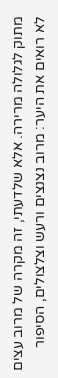מתוק לגלולה מרירה. אלא שלדעתי, זה מקרה של מרוב עצים לא רואים את היער: מרוב נצנצים ורעש וצלצולים, הסיפור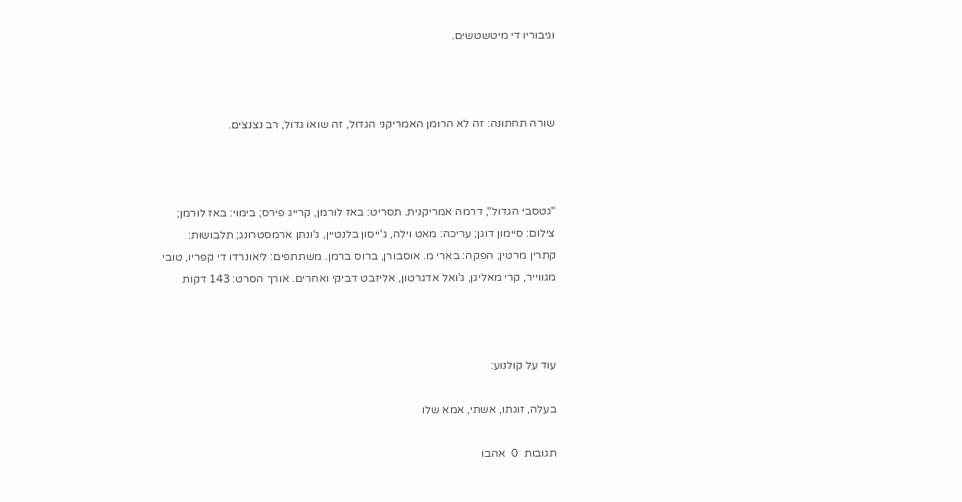וגיבוריו די מיטשטשים.



שורה תחתונה: זה לא הרומן האמריקני הגדול, זה שואו גדול, רב נצנצים.



"גטסבי הגדול", דרמה אמריקנית. תסריט: באז לורמן, קרייג פירס; בימוי: באז לורמן; צילום: סיימון דוגן; עריכה: מאט וילה, ג'ייסון בלנטיין, ג'ונתן ארמסטרונג; תלבושות: קתרין מרטין; הפקה: בארי מ. אוסבורן, ברוס ברמן. משתתפים: ליאונרדו די קפריו, טובי מגווייר, קרי מאליגן, ג'ואל אדגרטון, אליזבט דביקי ואחרים. אורך הסרט: 143 דקות



עוד על קולנוע:

בעלה, זוגתו, אשתי, אמא שלו

תגובות  0  אהבו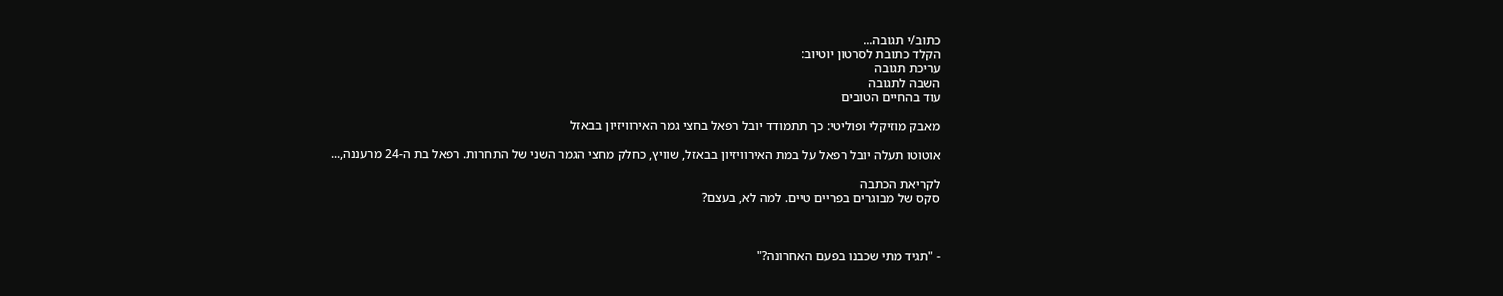כתוב/י תגובה...
הקלד כתובת לסרטון יוטיוב:
עריכת תגובה
השבה לתגובה
עוד בהחיים הטובים

מאבק מוזיקלי ופוליטי: כך תתמודד יובל רפאל בחצי גמר האירוויזיון בבאזל

אוטוטו תעלה יובל רפאל על במת האירוויזיון בבאזל, שוויץ, כחלק מחצי הגמר השני של התחרות. רפאל בת ה-24 מרעננה,...

לקריאת הכתבה
סקס של מבוגרים בפריים טיים. למה לא, בעצם?



- "תגיד מתי שכבנו בפעם האחרונה?"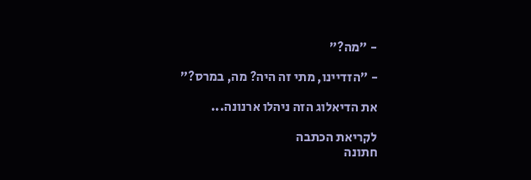- "מה?"

- "הזדיינו, מתי זה היה? מה, במרס?"

את הדיאלוג הזה ניהלו ארנונה...

לקריאת הכתבה
חתונה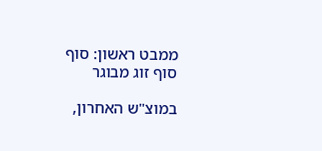ממבט ראשון: סוף סוף זוג מבוגר

במוצ"ש האחרון,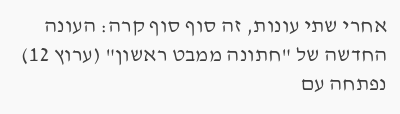אחרי שתי עונות, זה סוף סוף קרה: העונה החדשה של "חתונה ממבט ראשון" (ערוץ 12) נפתחה עם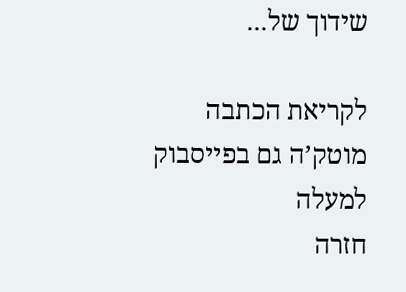שידוך של...

לקריאת הכתבה
מוטק’ה גם בפייסבוק
למעלה
חזרה